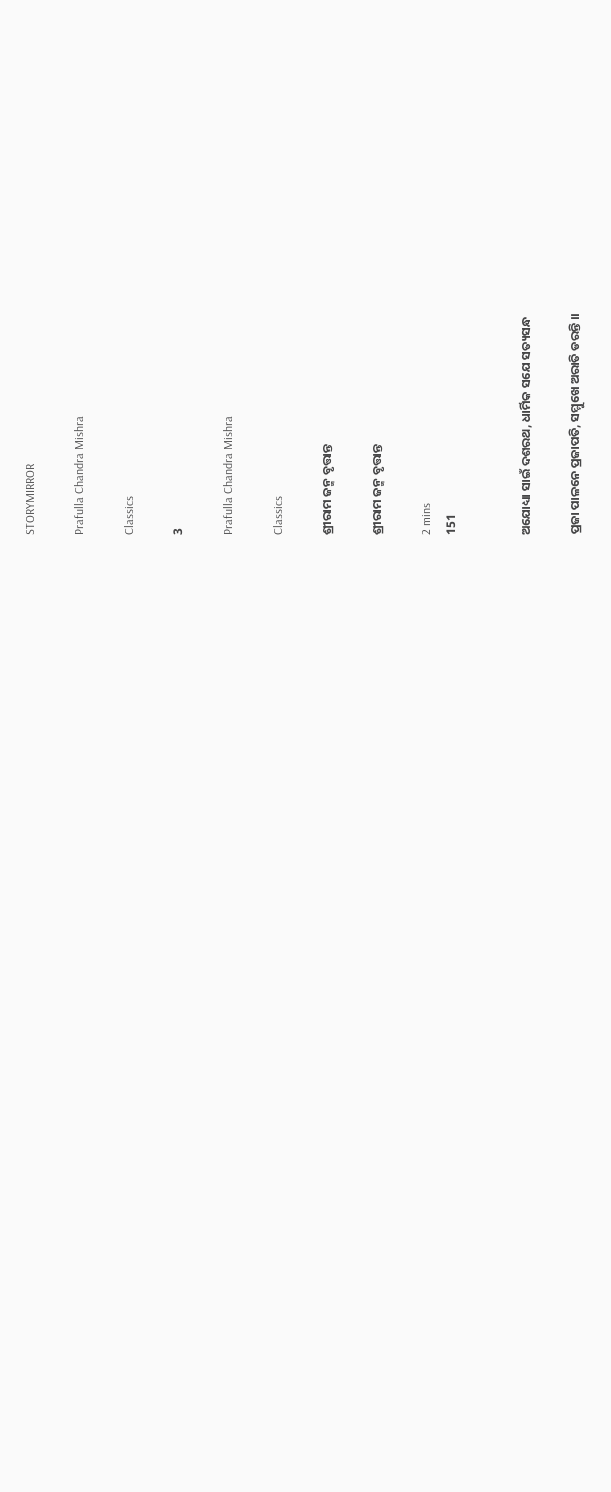STORYMIRROR

Prafulla Chandra Mishra

Classics

3

Prafulla Chandra Mishra

Classics

ଶ୍ରୀରାମ ଜନ୍ମ ବୃତ୍ତାନ୍ତ

ଶ୍ରୀରାମ ଜନ୍ମ ବୃତ୍ତାନ୍ତ

2 mins
151


ଅଯୋଧ୍ୟା ସାଇଁ ଦଶରଥ, ଧାର୍ମିକ ସଯେ ସତ୍ୟସନ୍ଧ

ପ୍ରଜା ପାଳନେ ପ୍ରଜାପତି, ସମ୍ମୁଖେ ଅରାତି ଡରନ୍ତି ।।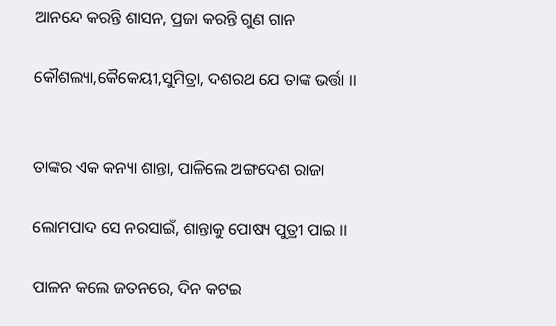ଆନନ୍ଦେ କରନ୍ତି ଶାସନ, ପ୍ରଜା କରନ୍ତି ଗୁଣ ଗାନ

କୌଶଲ୍ୟା,କୈକେୟୀ,ସୁମିତ୍ରା, ଦଶରଥ ଯେ ତାଙ୍କ ଭର୍ତ୍ତା ।।


ତାଙ୍କର ଏକ କନ୍ୟା ଶାନ୍ତା, ପାଳିଲେ ଅଙ୍ଗଦେଶ ରାଜା

ଲୋମପାଦ ସେ ନରସାଇଁ, ଶାନ୍ତାକୁ ପୋଷ୍ୟ ପୁତ୍ରୀ ପାଇ ।।

ପାଳନ କଲେ ଜତନରେ, ଦିନ କଟଇ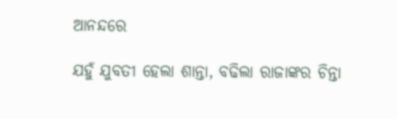ଆନନ୍ଦରେ

ଯହୁଁ ଯୁବତୀ ହେଲା ଶାନ୍ତା, ବଢିଲା ରାଜାଙ୍କର ଚିନ୍ତା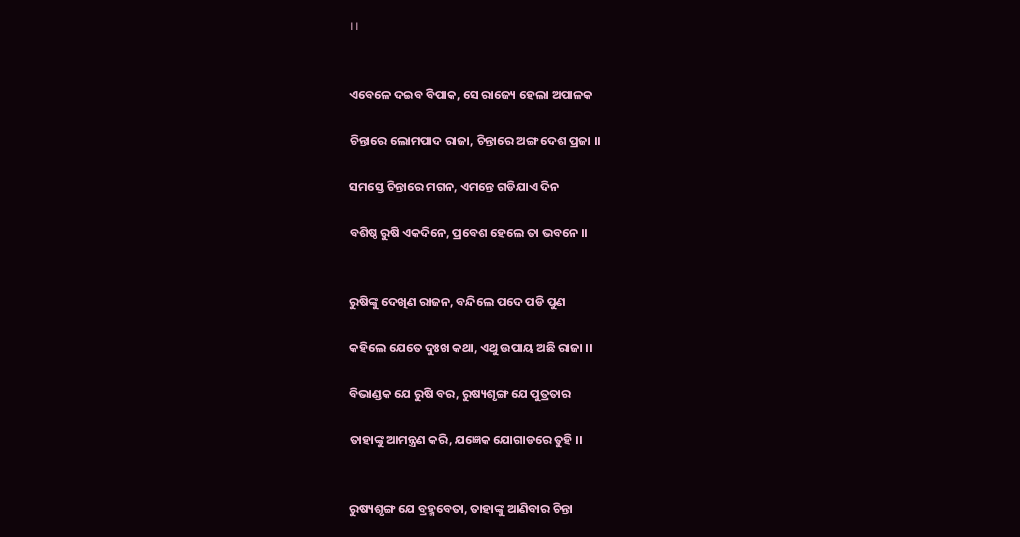।।


ଏବେଳେ ଦଇବ ବିପାକ, ସେ ରାଜ୍ୟେ ହେଲା ଅପାଳକ

ଚିନ୍ତାରେ ଲୋମପାଦ ରାଜା, ଚିନ୍ତାରେ ଅଙ୍ଗ ଦେଶ ପ୍ରଜା ।।

ସମସ୍ତେ ଚିନ୍ତାରେ ମଗନ, ଏମନ୍ତେ ଗଡିଯାଏ ଦିନ

ବଶିଷ୍ଠ ରୁଷି ଏକଦିନେ, ପ୍ରବେଶ ହେଲେ ତା ଭବନେ ।।


ରୁଷିଙ୍କୁ ଦେଖିଣ ରାଜନ, ବନ୍ଦିଲେ ପଦେ ପଡି ପୁଣ

କହିଲେ ଯେତେ ଦୁଃଖ କଥା, ଏଥୁ ଉପାୟ ଅଛି ରାଜା ।।

ବିଭାଣ୍ଡକ ଯେ ରୁଷି ବର, ରୁଷ୍ୟଶୃଙ୍ଗ ଯେ ପୁତ୍ରତାର

ତାହାଙ୍କୁ ଆମନ୍ତ୍ରଣ କରି, ଯଜ୍ଞେକ ଯୋଗାଡରେ ତୁହି ।।


ରୁଷ୍ୟଶୃଙ୍ଗ ଯେ ବ୍ରହ୍ମବେତା, ତାହାଙ୍କୁ ଆଣିବାର ଚିନ୍ତା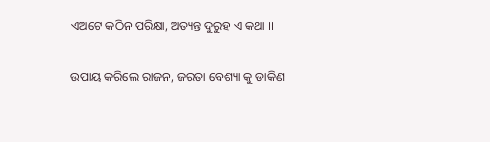ଏଅଟେ କଠିନ ପରିକ୍ଷା, ଅତ୍ୟନ୍ତ ଦୁରୁହ ଏ କଥା ।।

ଉପାୟ କରିଲେ ରାଜନ, ଜରତା ବେଶ୍ୟା କୁ ଡାକିଣ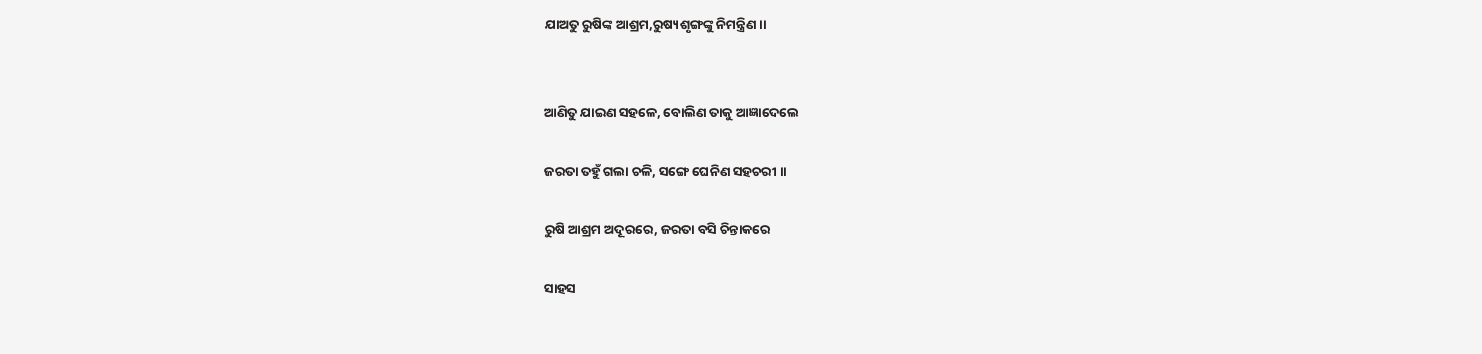ଯାଅତୁ ରୁଷିଙ୍କ ଆଶ୍ରମ,ରୁଷ୍ୟଶୃଙ୍ଗଙ୍କୁ ନିମନ୍ତ୍ରିଣ ।।


ଆଣିତୁ ଯାଇଣ ସହଳେ, ବୋଲିଣ ତାକୁ ଆଜ୍ଞାଦେଲେ

ଜରତା ତହୁଁ ଗଲା ଚଳି, ସଙ୍ଗେ ଘେନିଣ ସହଚରୀ ।।

ରୁଷି ଆଶ୍ରମ ଅଦୂରରେ, ଜରତା ବସି ଚିନ୍ତାକରେ

ସାହସ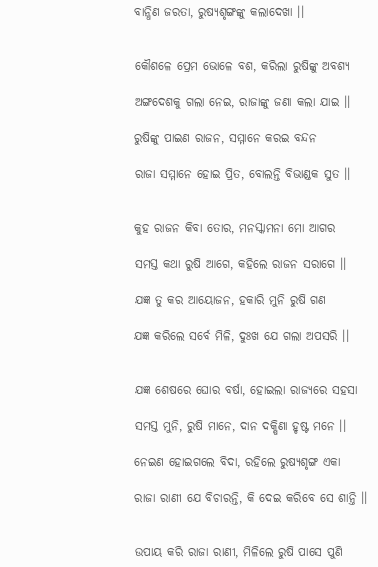ବାନ୍ଧିଣ ଜରତା, ରୁଷ୍ୟଶୃଙ୍ଗଙ୍କୁ କଲାଦେଖା ।।


କୌଶଳେ ପ୍ରେମ ଭୋଳେ ବଶ, କରିଲା ରୁଷିଙ୍କୁ ଅବଶ୍ୟ

ଅଙ୍ଗଦେଶକୁ ଗଲା ନେଇ, ରାଜାଙ୍କୁ ଜଣା କଲା ଯାଇ ।।

ରୁଷିଙ୍କୁ ପାଇଣ ରାଜନ, ସମ୍ମାନେ କରଇ ବନ୍ଦନ

ରାଜା ସମ୍ମାନେ ହୋଇ ପ୍ରିତ, ବୋଲନ୍ତି ବିଭାଣ୍ଡକ ସୁତ ।।


କୁହ ରାଜନ କିବା ତୋର, ମନସ୍କାମନା ମୋ ଆଗର

ସମସ୍ତ କଥା ରୁଷି ଆଗେ, କହିଲେ ରାଜନ ସରାଗେ ।।

ଯଜ୍ଞ ତୁ କର ଆୟୋଜନ, ହକାରି ମୁନି ରୁଷି ଗଣ

ଯଜ୍ଞ କରିଲେ ସର୍ବେ ମିଳି, ଦୁଃଖ ଯେ ଗଲା ଅପସରି ।।


ଯଜ୍ଞ ଶେଷରେ ଘୋର ବର୍ଷା, ହୋଇଲା ରାଜ୍ୟରେ ସହସା

ସମସ୍ତ ମୁନି, ରୁଷି ମାନେ, ଦାନ ଦକ୍ଷିଣା ହୃଷ୍ଟ ମନେ ।।

ନେଇଣ ହୋଇଗଲେ ବିଦା, ରହିଲେ ରୁଷ୍ୟଶୃଙ୍ଗ ଏକା

ରାଜା ରାଣୀ ଯେ ବିଚାରନ୍ତି, କି ଦେଇ କରିବେ ସେ ଶାନ୍ତି ।।


ଉପାୟ କରି ରାଜା ରାଣୀ, ମିଳିଲେ ରୁଷି ପାସେ ପୁଣି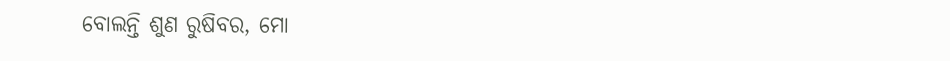ବୋଲନ୍ତି ଶୁଣ ରୁଷିବର, ମୋ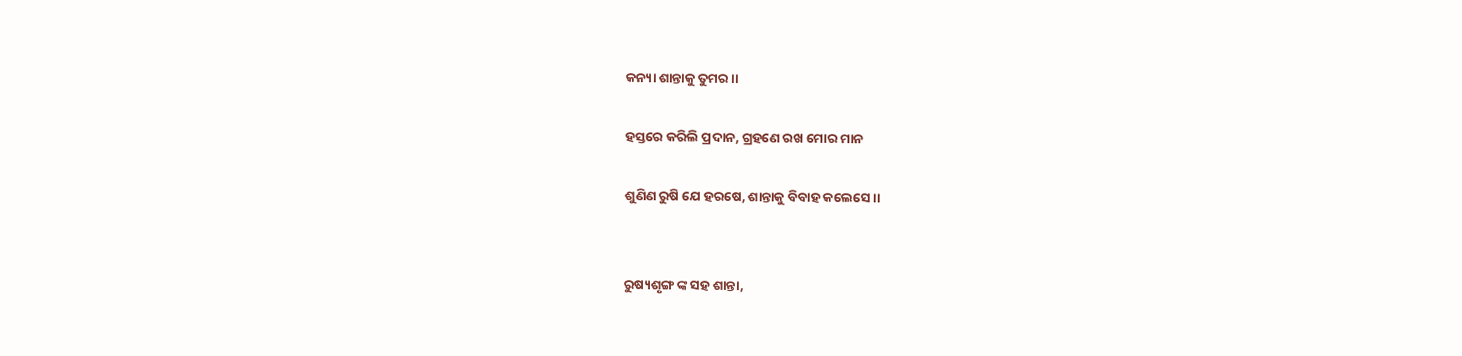କନ୍ୟା ଶାନ୍ତାକୁ ତୁମର ।।

ହସ୍ତରେ କରିଲି ପ୍ରଦାନ, ଗ୍ରହଣେ ରଖ ମୋର ମାନ

ଶୁଣିଣ ରୁଷି ଯେ ହରଷେ, ଶାନ୍ତାକୁ ବିବାହ କଲେସେ ।।


ରୁଷ୍ୟଶୃଙ୍ଗ ଙ୍କ ସହ ଶାନ୍ତା,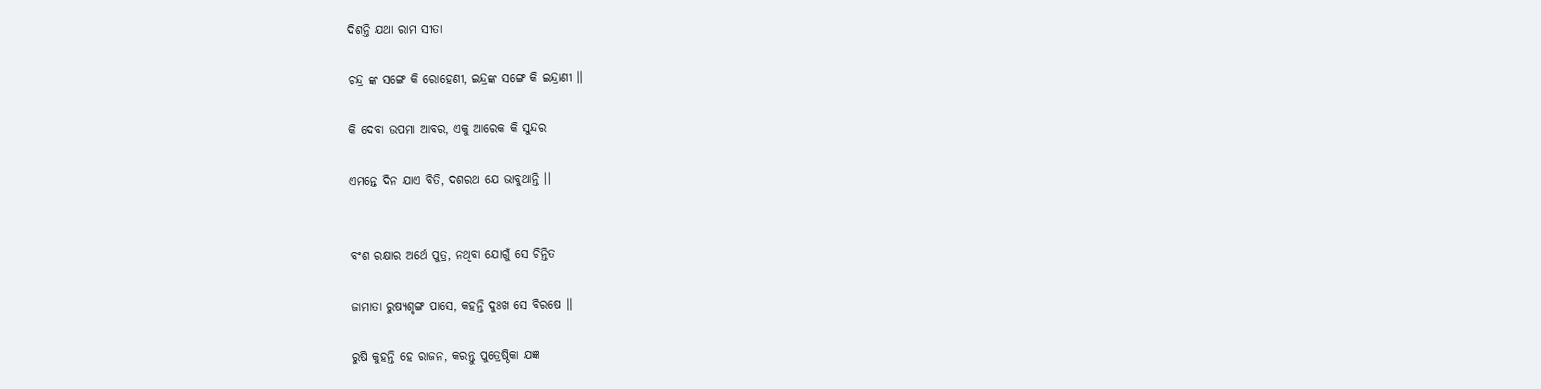ଦିଶନ୍ତି ଯଥା ରାମ ସୀତା

ଚନ୍ଦ୍ର ଙ୍କ ସଙ୍ଗେ କି ରୋହେଣୀ, ଇନ୍ଦ୍ରଙ୍କ ସଙ୍ଗେ କି ଇନ୍ଦ୍ରାଣୀ ।।

କି ଦେବା ଉପମା ଆବର, ଏକୁ ଆରେକ କି ସୁନ୍ଦର

ଏମନ୍ତେ ଦିନ ଯାଏ ବିତି, ଦଶରଥ ଯେ ଭାବୁଥାନ୍ତି ।।


ବଂଶ ରକ୍ଷାର ଅର୍ଥେ ପୁତ୍ର, ନଥିବା ଯୋଗୁଁ ସେ ଚିନ୍ତିତ

ଜାମାତା ରୁଷ୍ୟଶୃଙ୍ଗ ପାସେ, କହନ୍ତି ଦୁଃଖ ସେ ବିରଷେ ।।

ରୁଷି କୁହନ୍ତି ହେ ରାଜନ, କରନ୍ତୁ ପୁତ୍ରେଷ୍ଠିକା ଯଜ୍ଞ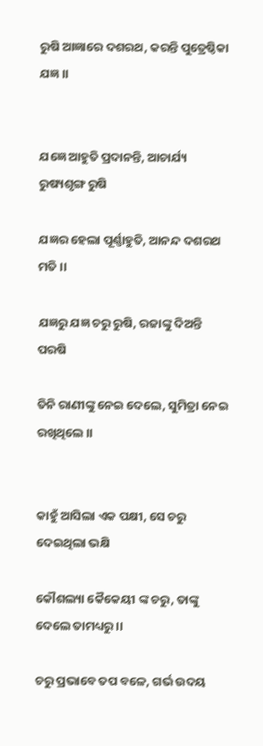ରୁଷି ଆଜ୍ଞାରେ ଦଶରଥ, କରନ୍ତି ପୁତ୍ରେଷ୍ଠିକା ଯଜ୍ଞ ।।


ଯଜ୍ଞେ ଆହୁତି ପ୍ରଦାନନ୍ତି, ଆଚାର୍ଯ୍ୟ ରୁଷ୍ୟଶୃଙ୍ଗ ରୁଷି

ଯଜ୍ଞର ହେଲା ପୂର୍ଣ୍ଣାହୁତି, ଆନନ୍ଦ ଦଶରଥ ମତି ।।

ଯଜ୍ଞରୁ ଯଜ୍ଞ ଚରୁ ରୁଷି, ରଜାଙ୍କୁ ଦିଅନ୍ତି ପରଷି

ତିନି ରାଣୀଙ୍କୁ ନେଇ ଦେଲେ, ସୁମିତ୍ରା ନେଇ ରଖିଥିଲେ ।।


କାହୁଁ ଆସିଲା ଏକ ପକ୍ଷୀ, ସେ ଚରୁ ଦେଇଥିଲା ଭକ୍ଷି

କୌଶଲ୍ୟା କୈକେୟୀ ଙ୍କ ଚରୁ, ତାଙ୍କୁ ଦେଲେ ତାମଧ୍ୟରୁ ।।

ଚରୁ ପ୍ରଭାବେ ତପ ବଳେ, ଗର୍ଭ ଉଦୟ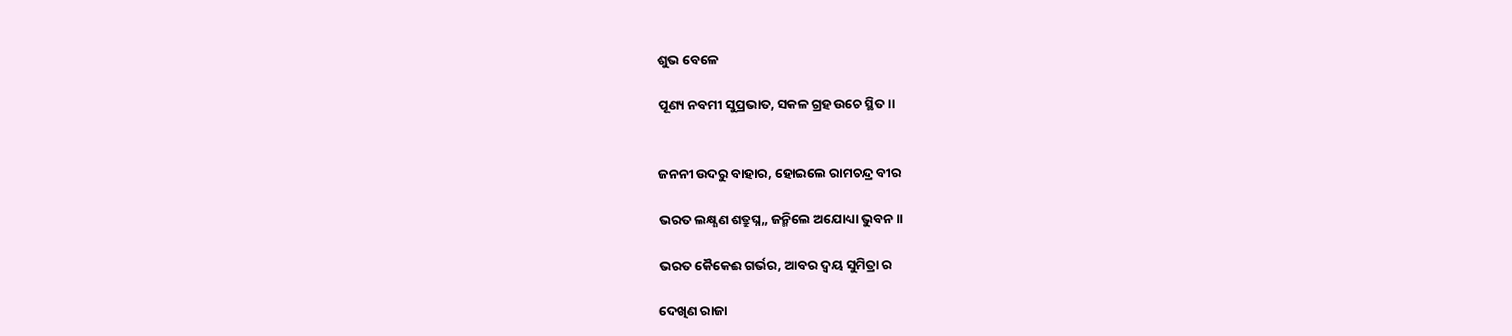ଶୁଭ ବେଳେ

ପୂଣ୍ୟ ନବମୀ ସୁପ୍ରଭାତ, ସକଳ ଗ୍ରହ ଉଚେ ସ୍ଥିତ ।।


ଜନନୀ ଉଦରୁ ବାହାର, ହୋଇଲେ ରାମଚନ୍ଦ୍ର ବୀର

ଭରତ ଲକ୍ଷ୍ଣଣ ଶତ୍ରୁଘ୍ନ,, ଜନ୍ମିଲେ ଅଯୋଧ୍ୟା ଭୁବନ ।।

ଭରତ କୈକେଈ ଗର୍ଭର, ଆବର ଦ୍ଵୟ ସୁମିତ୍ରା ର

ଦେଖିଣ ରାଜା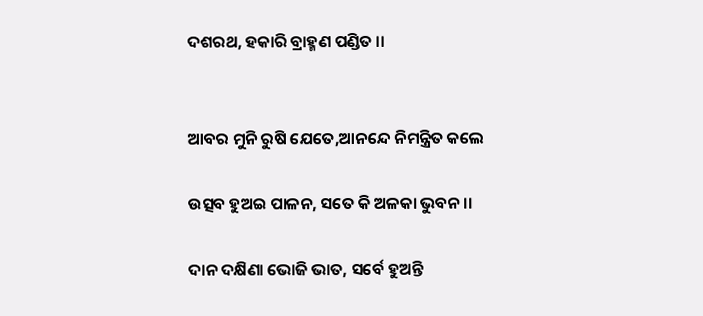ଦଶରଥ, ହକାରି ବ୍ରାହ୍ମଣ ପଣ୍ଡିତ ।।


ଆବର ମୁନି ରୁଷି ଯେତେ,ଆନନ୍ଦେ ନିମନ୍ତ୍ରିତ କଲେ

ଉତ୍ସବ ହୁଅଇ ପାଳନ, ସତେ କି ଅଳକା ଭୁବନ ।।

ଦାନ ଦକ୍ଷିଣା ଭୋଜି ଭାତ, ସର୍ବେ ହୁଅନ୍ତି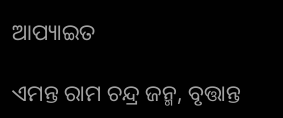ଆପ୍ୟାଇତ

ଏମନ୍ତ ରାମ ଚନ୍ଦ୍ର ଜନ୍ମ, ବୃତ୍ତାନ୍ତ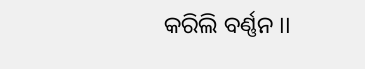କରିଲି ବର୍ଣ୍ଣନ ।।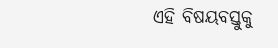ଏହି ବିଷୟବସ୍ତୁକୁ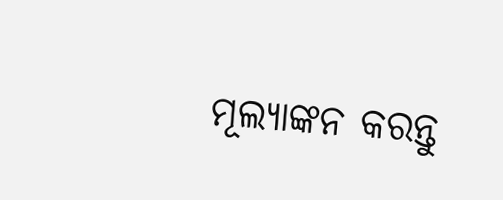ମୂଲ୍ୟାଙ୍କନ କରନ୍ତୁ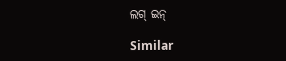ଲଗ୍ ଇନ୍

Similar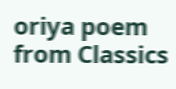oriya poem from Classics